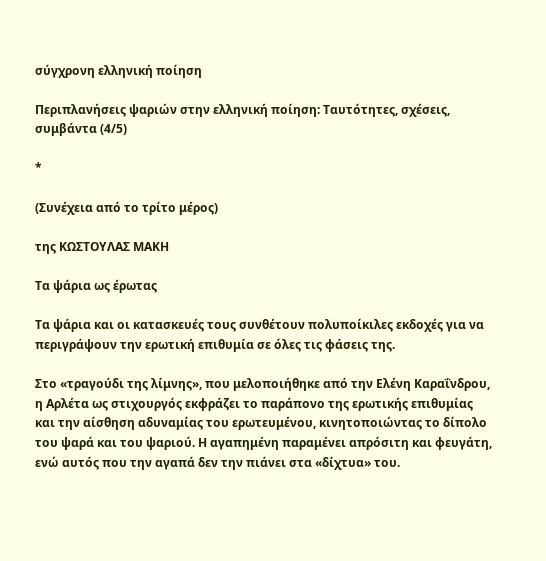σύγχρονη ελληνική ποίηση

Περιπλανήσεις ψαριών στην ελληνική ποίηση: Ταυτότητες, σχέσεις, συμβάντα (4/5)

*

(Συνέχεια από το τρίτο μέρος)

της ΚΩΣΤΟΥΛΑΣ ΜΑΚΗ

Τα ψάρια ως έρωτας

Τα ψάρια και οι κατασκευές τους συνθέτουν πολυποίκιλες εκδοχές για να περιγράψουν την ερωτική επιθυμία σε όλες τις φάσεις της.

Στο «τραγούδι της λίμνης», που μελοποιήθηκε από την Ελένη Καραΐνδρου, η Αρλέτα ως στιχουργός εκφράζει το παράπονο της ερωτικής επιθυμίας και την αίσθηση αδυναμίας του ερωτευμένου, κινητοποιώντας το δίπολο του ψαρά και του ψαριού. Η αγαπημένη παραμένει απρόσιτη και φευγάτη, ενώ αυτός που την αγαπά δεν την πιάνει στα «δίχτυα» του.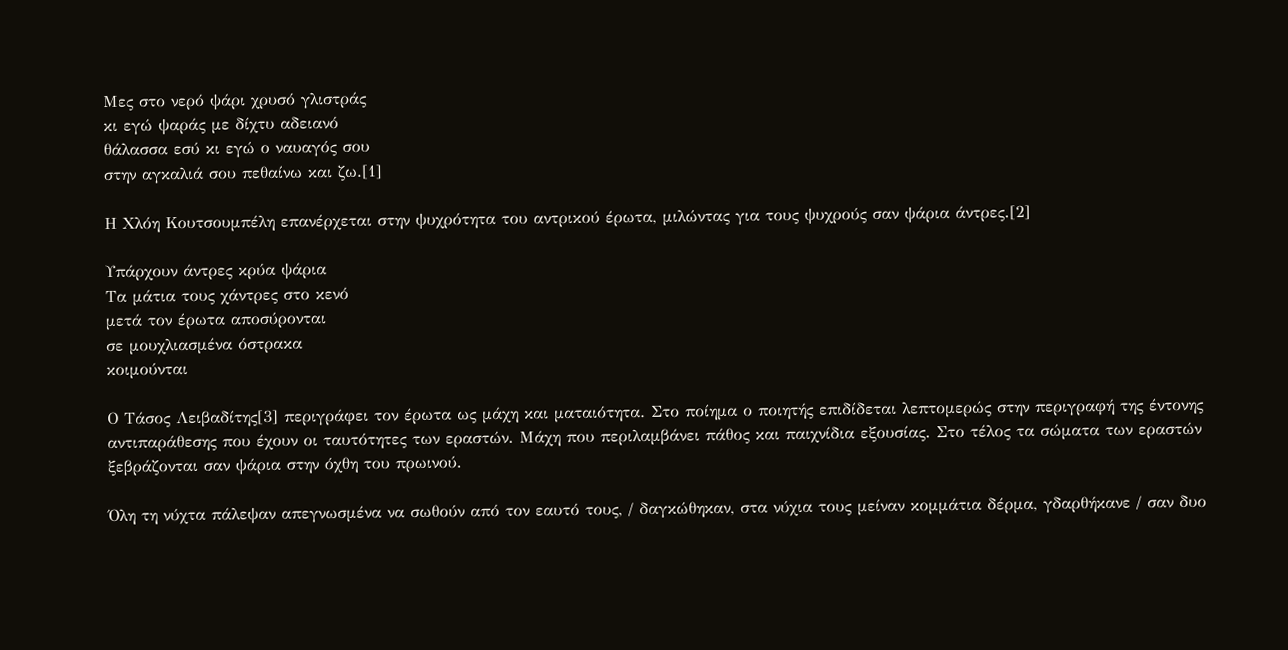Μες στο νερό ψάρι χρυσό γλιστράς
κι εγώ ψαράς με δίχτυ αδειανό
θάλασσα εσύ κι εγώ ο ναυαγός σου
στην αγκαλιά σου πεθαίνω και ζω.[1]

Η Χλόη Κουτσουμπέλη επανέρχεται στην ψυχρότητα του αντρικού έρωτα, μιλώντας για τους ψυχρούς σαν ψάρια άντρες.[2]

Υπάρχουν άντρες κρύα ψάρια
Τα μάτια τους χάντρες στο κενό
μετά τον έρωτα αποσύρονται
σε μουχλιασμένα όστρακα
κοιμούνται

Ο Τάσος Λειβαδίτης[3] περιγράφει τον έρωτα ως μάχη και ματαιότητα. Στο ποίημα ο ποιητής επιδίδεται λεπτομερώς στην περιγραφή της έντονης αντιπαράθεσης που έχουν οι ταυτότητες των εραστών. Μάχη που περιλαμβάνει πάθος και παιχνίδια εξουσίας. Στο τέλος τα σώματα των εραστών ξεβράζονται σαν ψάρια στην όχθη του πρωινού.

Όλη τη νύχτα πάλεψαν απεγνωσμένα να σωθούν από τον εαυτό τους, / δαγκώθηκαν, στα νύχια τους μείναν κομμάτια δέρμα, γδαρθήκανε / σαν δυο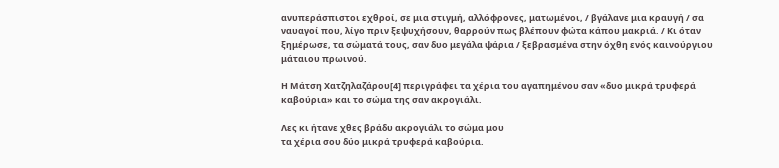ανυπεράσπιστοι εχθροί, σε μια στιγμή, αλλόφρονες, ματωμένοι, / βγάλανε μια κραυγή / σα ναυαγοί που, λίγο πριν ξεψυχήσουν, θαρρούν πως βλέπουν φώτα κάπου μακριά. / Κι όταν ξημέρωσε, τα σώματά τους, σαν δυο μεγάλα ψάρια / ξεβρασμένα στην όχθη ενός καινούργιου μάταιου πρωινού.

Η Μάτση Χατζηλαζάρου[4] περιγράφει τα χέρια του αγαπημένου σαν «δυο μικρά τρυφερά καβούρια» και το σώμα της σαν ακρογιάλι.

Λες κι ήτανε χθες βράδυ ακρογιάλι το σώμα μου
τα χέρια σου δύο μικρά τρυφερά καβούρια.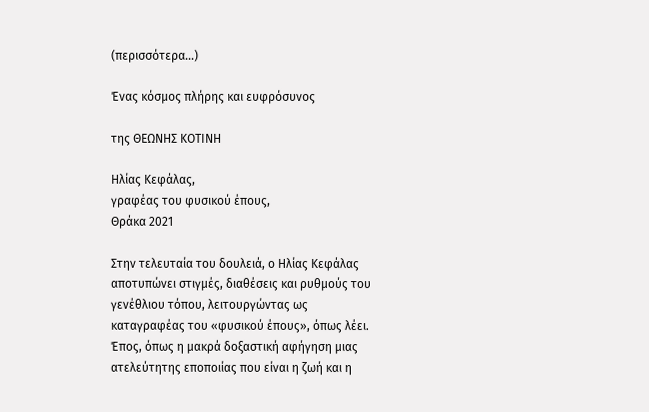(περισσότερα…)

Ένας κόσμος πλήρης και ευφρόσυνος

της ΘΕΩΝΗΣ ΚΟΤΙΝΗ

Ηλίας Κεφάλας,
γραφέας του φυσικού έπους,
Θράκα 2021

Στην τελευταία του δουλειά, ο Ηλίας Κεφάλας αποτυπώνει στιγμές, διαθέσεις και ρυθμούς του γενέθλιου τόπου, λειτουργώντας ως καταγραφέας του «φυσικού έπους», όπως λέει. Έπος, όπως η μακρά δοξαστική αφήγηση μιας ατελεύτητης εποποιίας που είναι η ζωή και η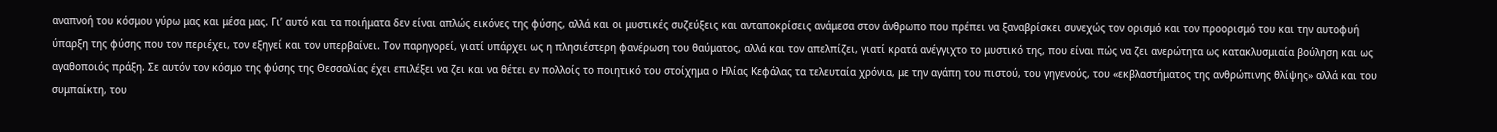αναπνοή του κόσμου γύρω μας και μέσα μας. Γι’ αυτό και τα ποιήματα δεν είναι απλώς εικόνες της φύσης, αλλά και οι μυστικές συζεύξεις και ανταποκρίσεις ανάμεσα στον άνθρωπο που πρέπει να ξαναβρίσκει συνεχώς τον ορισμό και τον προορισμό του και την αυτοφυή ύπαρξη της φύσης που τον περιέχει, τον εξηγεί και τον υπερβαίνει. Τον παρηγορεί, γιατί υπάρχει ως η πλησιέστερη φανέρωση του θαύματος, αλλά και τον απελπίζει, γιατί κρατά ανέγγιχτο το μυστικό της, που είναι πώς να ζει ανερώτητα ως κατακλυσμιαία βούληση και ως αγαθοποιός πράξη. Σε αυτόν τον κόσμο της φύσης της Θεσσαλίας έχει επιλέξει να ζει και να θέτει εν πολλοίς το ποιητικό του στοίχημα ο Ηλίας Κεφάλας τα τελευταία χρόνια, με την αγάπη του πιστού, του γηγενούς, του «εκβλαστήματος της ανθρώπινης θλίψης» αλλά και του συμπαίκτη, του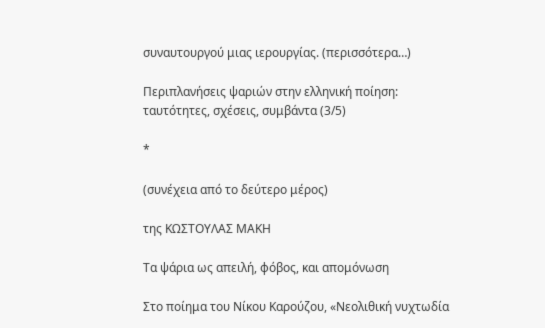συναυτουργού μιας ιερουργίας. (περισσότερα…)

Περιπλανήσεις ψαριών στην ελληνική ποίηση: ταυτότητες, σχέσεις, συμβάντα (3/5)

*

(συνέχεια από το δεύτερο μέρος)

της ΚΩΣΤΟΥΛΑΣ ΜΑΚΗ

Τα ψάρια ως απειλή, φόβος, και απομόνωση

Στο ποίημα του Νίκου Καρούζου, «Νεολιθική νυχτωδία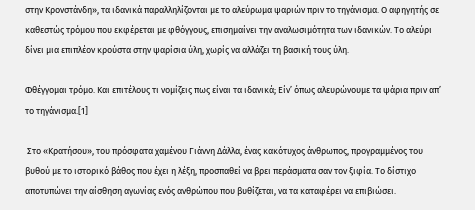στην Κρονστάνδη», τα ιδανικά παραλληλίζονται με το αλεύρωμα ψαριών πριν το τηγάνισμα. Ο αφηγητής σε καθεστώς τρόμου που εκφέρεται με φθόγγους, επισημαίνει την αναλωσιμότητα των ιδανικών. Το αλεύρι δίνει μια επιπλέον κρούστα στην ψαρίσια ύλη, χωρίς να αλλάζει τη βασική τους ύλη.

Φθέγγομαι τρόμο. Και επιτέλους τι νομίζεις πως είναι τα ιδανικά; Είν’ όπως αλευρώνουμε τα ψάρια πριν απ’ το τηγάνισμα.[1]

 Στο «Κρατήσου», του πρόσφατα χαμένου Γιάννη Δάλλα, ένας κακότυχος άνθρωπος, προγραμμένος του βυθού με το ιστορικό βάθος που έχει η λέξη, προσπαθεί να βρει περάσματα σαν τον ξιφία. Το δίστιχο αποτυπώνει την αίσθηση αγωνίας ενός ανθρώπου που βυθίζεται, να τα καταφέρει να επιβιώσει.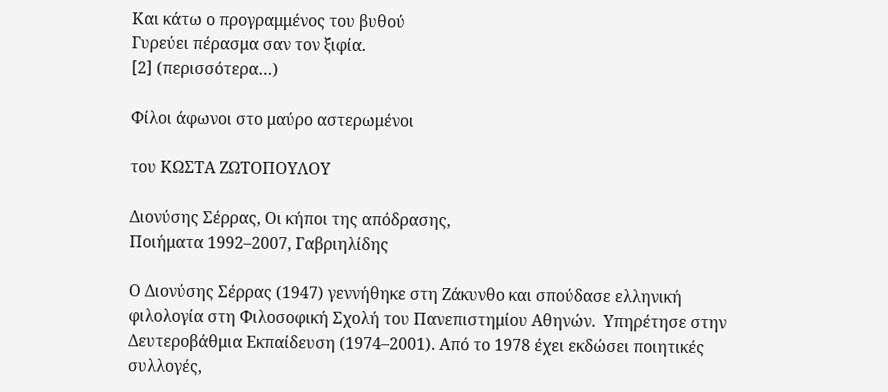Και κάτω ο προγραμμένος του βυθού
Γυρεύει πέρασμα σαν τον ξιφία.
[2] (περισσότερα…)

Φίλοι άφωνοι στο μαύρο αστερωμένοι

του ΚΩΣΤΑ ΖΩΤΟΠΟΥΛΟΥ

Διονύσης Σέρρας, Οι κήποι της απόδρασης,
Ποιήματα 1992–2007, Γαβριηλίδης

Ο Διονύσης Σέρρας (1947) γεννήθηκε στη Ζάκυνθο και σπούδασε ελληνική φιλολογία στη Φιλοσοφική Σχολή του Πανεπιστημίου Αθηνών.  Υπηρέτησε στην Δευτεροβάθμια Εκπαίδευση (1974–2001). Από το 1978 έχει εκδώσει ποιητικές συλλογές,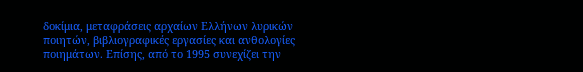δοκίμια, μεταφράσεις αρχαίων Ελλήνων λυρικών ποιητών, βιβλιογραφικές εργασίες και ανθολογίες ποιημάτων. Επίσης, από το 1995 συνεχίζει την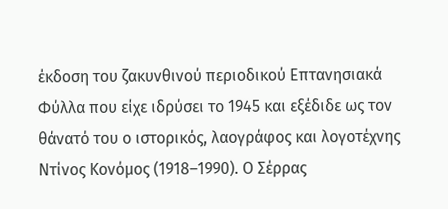έκδοση του ζακυνθινού περιοδικού Επτανησιακά Φύλλα που είχε ιδρύσει το 1945 και εξέδιδε ως τον θάνατό του ο ιστορικός, λαογράφος και λογοτέχνης Ντίνος Κονόμος (1918–1990). Ο Σέρρας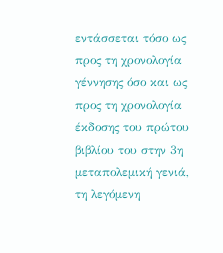εντάσσεται τόσο ως προς τη χρονολογία γέννησης όσο και ως προς τη χρονολογία έκδοσης του πρώτου βιβλίου του στην 3η μεταπολεμική γενιά, τη λεγόμενη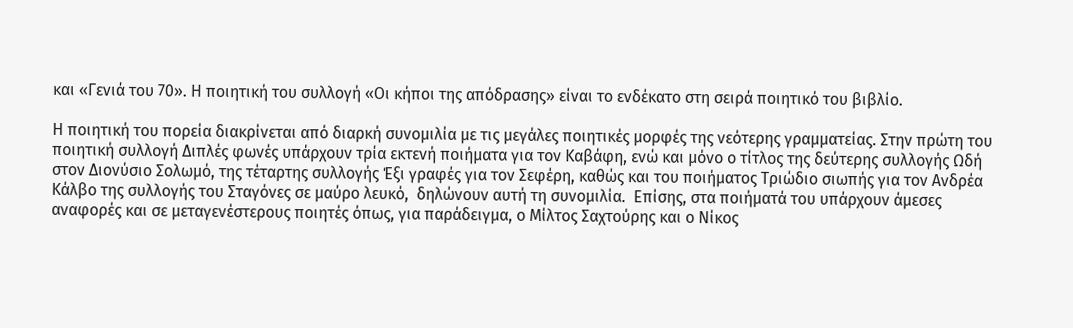και «Γενιά του 70». Η ποιητική του συλλογή «Οι κήποι της απόδρασης» είναι το ενδέκατο στη σειρά ποιητικό του βιβλίο.

Η ποιητική του πορεία διακρίνεται από διαρκή συνομιλία με τις μεγάλες ποιητικές μορφές της νεότερης γραμματείας. Στην πρώτη του ποιητική συλλογή Διπλές φωνές υπάρχουν τρία εκτενή ποιήματα για τον Καβάφη, ενώ και μόνο ο τίτλος της δεύτερης συλλογής Ωδή στον Διονύσιο Σολωμό, της τέταρτης συλλογής Έξι γραφές για τον Σεφέρη, καθώς και του ποιήματος Τριώδιο σιωπής για τον Ανδρέα Κάλβο της συλλογής του Σταγόνες σε μαύρο λευκό,  δηλώνουν αυτή τη συνομιλία.  Επίσης, στα ποιήματά του υπάρχουν άμεσες αναφορές και σε μεταγενέστερους ποιητές όπως, για παράδειγμα, ο Μίλτος Σαχτούρης και ο Νίκος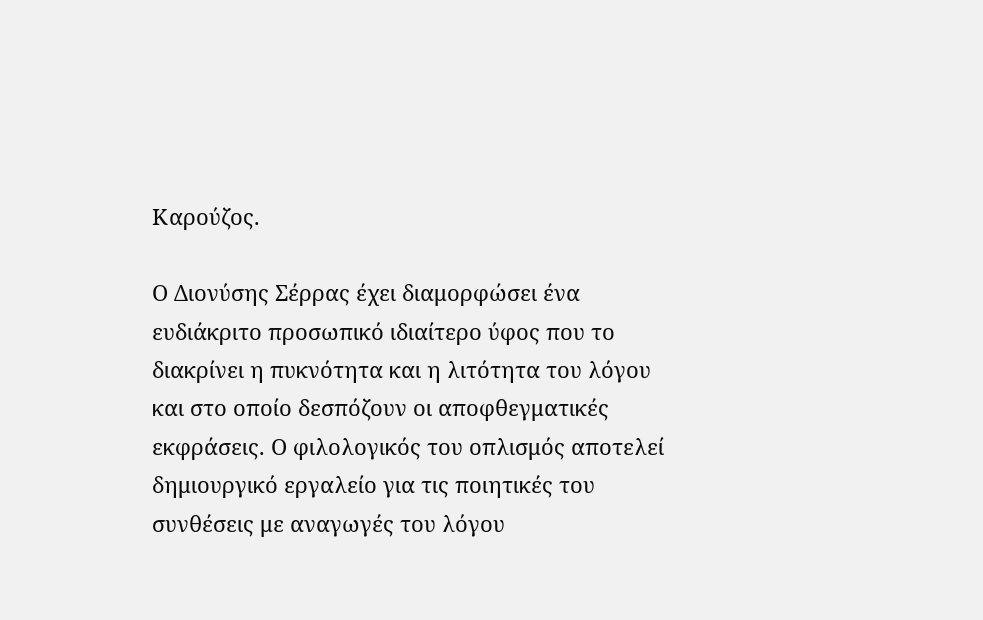Καρούζος.

Ο Διονύσης Σέρρας έχει διαμορφώσει ένα ευδιάκριτο προσωπικό ιδιαίτερο ύφος που το διακρίνει η πυκνότητα και η λιτότητα του λόγου και στο οποίο δεσπόζουν οι αποφθεγματικές εκφράσεις. Ο φιλολογικός του οπλισμός αποτελεί δημιουργικό εργαλείο για τις ποιητικές του συνθέσεις με αναγωγές του λόγου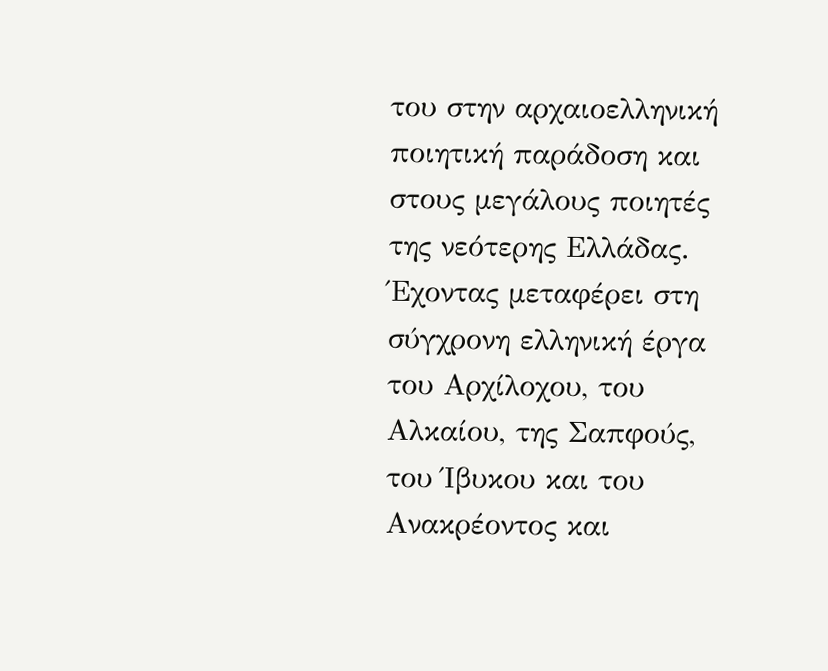του στην αρχαιοελληνική ποιητική παράδοση και στους μεγάλους ποιητές της νεότερης Ελλάδας. Έχοντας μεταφέρει στη σύγχρονη ελληνική έργα του Αρχίλοχου, του Αλκαίου, της Σαπφούς, του Ίβυκου και του Ανακρέοντος και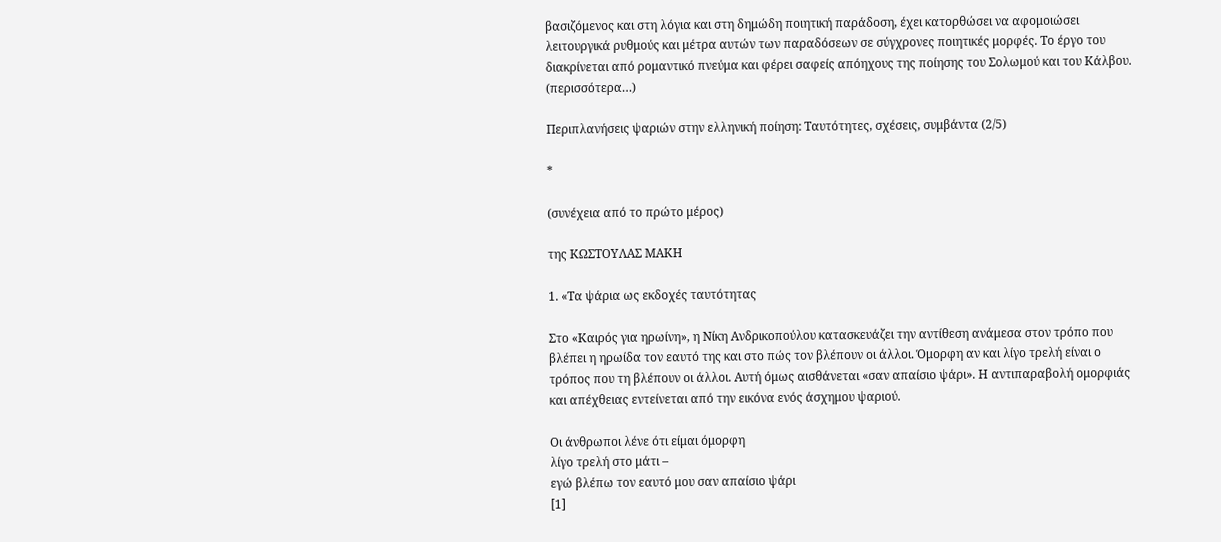βασιζόμενος και στη λόγια και στη δημώδη ποιητική παράδοση, έχει κατορθώσει να αφομοιώσει λειτουργικά ρυθμούς και μέτρα αυτών των παραδόσεων σε σύγχρονες ποιητικές μορφές. Το έργο του διακρίνεται από ρομαντικό πνεύμα και φέρει σαφείς απόηχους της ποίησης του Σολωμού και του Κάλβου. (περισσότερα…)

Περιπλανήσεις ψαριών στην ελληνική ποίηση: Ταυτότητες, σχέσεις, συμβάντα (2/5)

*

(συνέχεια από το πρώτο μέρος)

της ΚΩΣΤΟΥΛΑΣ ΜΑΚΗ

1. «Τα ψάρια ως εκδοχές ταυτότητας

Στο «Καιρός για ηρωίνη», η Νίκη Ανδρικοπούλου κατασκευάζει την αντίθεση ανάμεσα στον τρόπο που βλέπει η ηρωίδα τον εαυτό της και στο πώς τον βλέπουν οι άλλοι. Όμορφη αν και λίγο τρελή είναι ο τρόπος που τη βλέπουν οι άλλοι. Αυτή όμως αισθάνεται «σαν απαίσιο ψάρι». Η αντιπαραβολή ομορφιάς και απέχθειας εντείνεται από την εικόνα ενός άσχημου ψαριού.

Οι άνθρωποι λένε ότι είμαι όμορφη
λίγο τρελή στο μάτι –
εγώ βλέπω τον εαυτό μου σαν απαίσιο ψάρι
[1]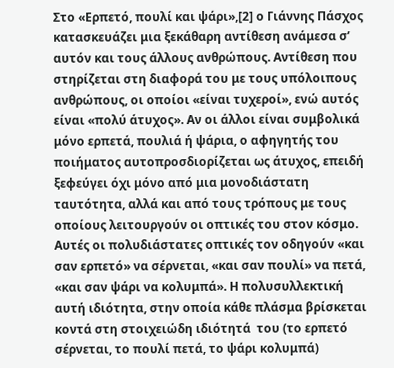Στο «Ερπετό, πουλί και ψάρι»,[2] ο Γιάννης Πάσχος κατασκευάζει μια ξεκάθαρη αντίθεση ανάμεσα σ’ αυτόν και τους άλλους ανθρώπους. Αντίθεση που στηρίζεται στη διαφορά του με τους υπόλοιπους ανθρώπους, οι οποίοι «είναι τυχεροί», ενώ αυτός είναι «πολύ άτυχος». Αν οι άλλοι είναι συμβολικά μόνο ερπετά, πουλιά ή ψάρια, ο αφηγητής του ποιήματος αυτοπροσδιορίζεται ως άτυχος, επειδή ξεφεύγει όχι μόνο από μια μονοδιάστατη ταυτότητα, αλλά και από τους τρόπους με τους οποίους λειτουργούν οι οπτικές του στον κόσμο. Αυτές οι πολυδιάστατες οπτικές τον οδηγούν «και σαν ερπετό» να σέρνεται, «και σαν πουλί» να πετά, «και σαν ψάρι να κολυμπά». Η πολυσυλλεκτική αυτή ιδιότητα, στην οποία κάθε πλάσμα βρίσκεται κοντά στη στοιχειώδη ιδιότητά  του (το ερπετό σέρνεται, το πουλί πετά, το ψάρι κολυμπά)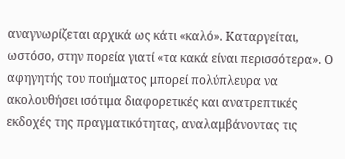αναγνωρίζεται αρχικά ως κάτι «καλό». Καταργείται, ωστόσο, στην πορεία γιατί «τα κακά είναι περισσότερα». Ο αφηγητής του ποιήματος μπορεί πολύπλευρα να ακολουθήσει ισότιμα διαφορετικές και ανατρεπτικές εκδοχές της πραγματικότητας, αναλαμβάνοντας τις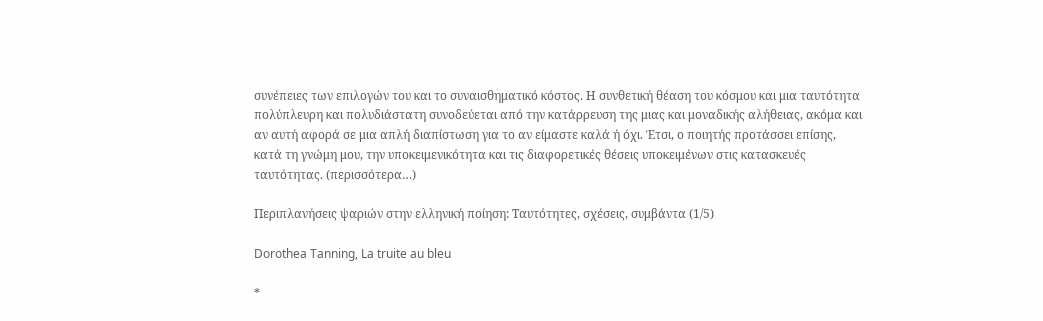συνέπειες των επιλογών του και το συναισθηματικό κόστος. Η συνθετική θέαση του κόσμου και μια ταυτότητα πολύπλευρη και πολυδιάστατη συνοδεύεται από την κατάρρευση της μιας και μοναδικής αλήθειας, ακόμα και αν αυτή αφορά σε μια απλή διαπίστωση για το αν είμαστε καλά ή όχι. Έτσι, ο ποιητής προτάσσει επίσης, κατά τη γνώμη μου, την υποκειμενικότητα και τις διαφορετικές θέσεις υποκειμένων στις κατασκευές ταυτότητας. (περισσότερα…)

Περιπλανήσεις ψαριών στην ελληνική ποίηση: Ταυτότητες, σχέσεις, συμβάντα (1/5)

Dorothea Tanning, La truite au bleu

*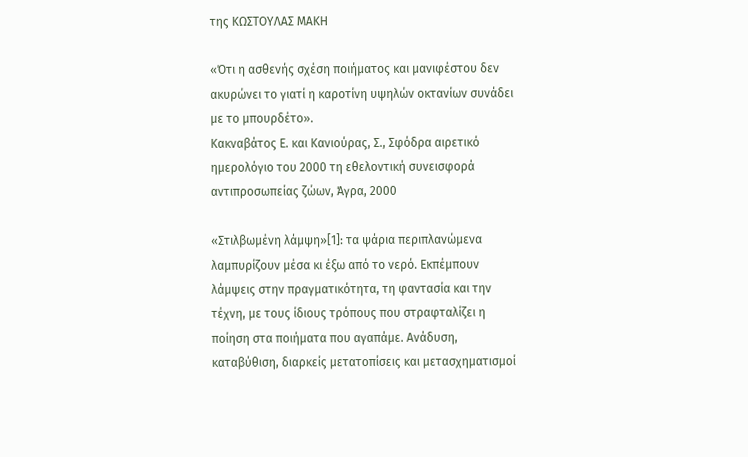της ΚΩΣΤΟΥΛΑΣ ΜΑΚΗ

«Ότι η ασθενής σχέση ποιήματος και μανιφέστου δεν ακυρώνει το γιατί η καροτίνη υψηλών οκτανίων συνάδει με το μπουρδέτο».
Κακναβάτος Ε. και Κανιούρας, Σ., Σφόδρα αιρετικό ημερολόγιο του 2000 τη εθελοντική συνεισφορά αντιπροσωπείας ζώων, Άγρα, 2000

«Στιλβωμένη λάμψη»[1]: τα ψάρια περιπλανώμενα λαμπυρίζουν μέσα κι έξω από το νερό. Εκπέμπουν λάμψεις στην πραγματικότητα, τη φαντασία και την τέχνη, με τους ίδιους τρόπους που στραφταλίζει η ποίηση στα ποιήματα που αγαπάμε. Ανάδυση, καταβύθιση, διαρκείς μετατοπίσεις και μετασχηματισμοί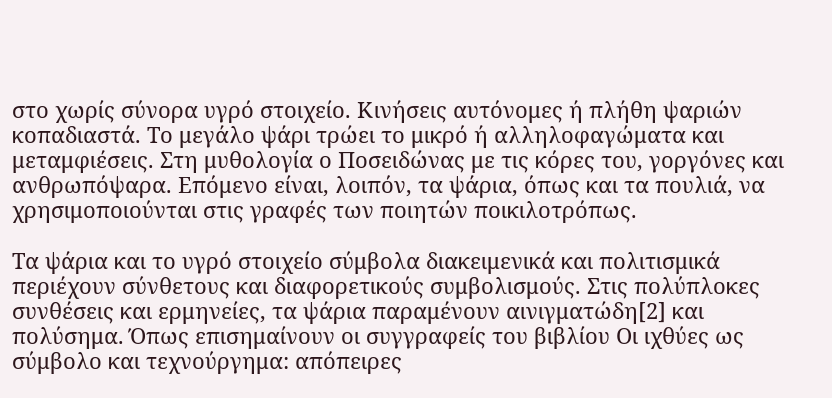στο χωρίς σύνορα υγρό στοιχείο. Κινήσεις αυτόνομες ή πλήθη ψαριών κοπαδιαστά. Το μεγάλο ψάρι τρώει το μικρό ή αλληλοφαγώματα και μεταμφιέσεις. Στη μυθολογία ο Ποσειδώνας με τις κόρες του, γοργόνες και ανθρωπόψαρα. Επόμενο είναι, λοιπόν, τα ψάρια, όπως και τα πουλιά, να χρησιμοποιούνται στις γραφές των ποιητών ποικιλοτρόπως.

Τα ψάρια και το υγρό στοιχείο σύμβολα διακειμενικά και πολιτισμικά περιέχουν σύνθετους και διαφορετικούς συμβολισμούς. Στις πολύπλοκες συνθέσεις και ερμηνείες, τα ψάρια παραμένουν αινιγματώδη[2] και πολύσημα. Όπως επισημαίνουν οι συγγραφείς του βιβλίου Οι ιχθύες ως σύμβολο και τεχνούργημα: απόπειρες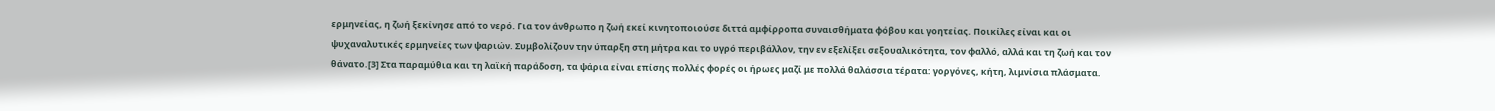ερμηνείας, η ζωή ξεκίνησε από το νερό. Για τον άνθρωπο η ζωή εκεί κινητοποιούσε διττά αμφίρροπα συναισθήματα φόβου και γοητείας. Ποικίλες είναι και οι ψυχαναλυτικές ερμηνείες των ψαριών. Συμβολίζουν την ύπαρξη στη μήτρα και το υγρό περιβάλλον, την εν εξελίξει σεξουαλικότητα, τον φαλλό, αλλά και τη ζωή και τον θάνατο.[3] Στα παραμύθια και τη λαϊκή παράδοση, τα ψάρια είναι επίσης πολλές φορές οι ήρωες μαζί με πολλά θαλάσσια τέρατα: γοργόνες, κήτη, λιμνίσια πλάσματα.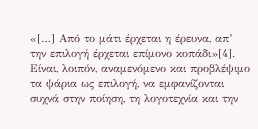«[…] Από το μάτι έρχεται η έρευνα, απ’ την επιλογή έρχεται επίμονο κοπάδι»[4]. Είναι, λοιπόν, αναμενόμενο και προβλέψιμο τα ψάρια ως επιλογή, να εμφανίζονται συχνά στην ποίηση, τη λογοτεχνία και την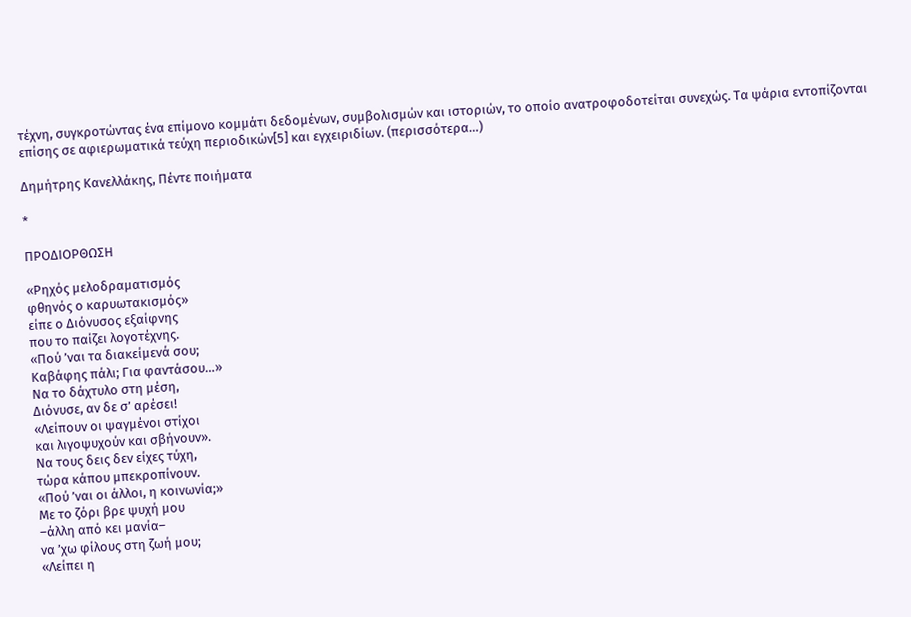τέχνη, συγκροτώντας ένα επίμονο κομμάτι δεδομένων, συμβολισμών και ιστοριών, το οποίο ανατροφοδοτείται συνεχώς. Τα ψάρια εντοπίζονται επίσης σε αφιερωματικά τεύχη περιοδικών[5] και εγχειριδίων. (περισσότερα…)

Δημήτρης Κανελλάκης, Πέντε ποιήματα

*

ΠΡΟΔΙΟΡΘΩΣΗ

«Ρηχός μελοδραματισμός
φθηνός ο καρυωτακισμός»
είπε ο Διόνυσος εξαίφνης
που το παίζει λογοτέχνης.
«Πού ’ναι τα διακείμενά σου;
Καβάφης πάλι; Για φαντάσου…»
Να το δάχτυλο στη μέση,
Διόνυσε, αν δε σ’ αρέσει!
«Λείπουν οι ψαγμένοι στίχοι
και λιγοψυχούν και σβήνουν».
Να τους δεις δεν είχες τύχη,
τώρα κάπου μπεκροπίνουν.
«Πού ’ναι οι άλλοι, η κοινωνία;»
Με το ζόρι βρε ψυχή μου
–άλλη από κει μανία–
να ’χω φίλους στη ζωή μου;
«Λείπει η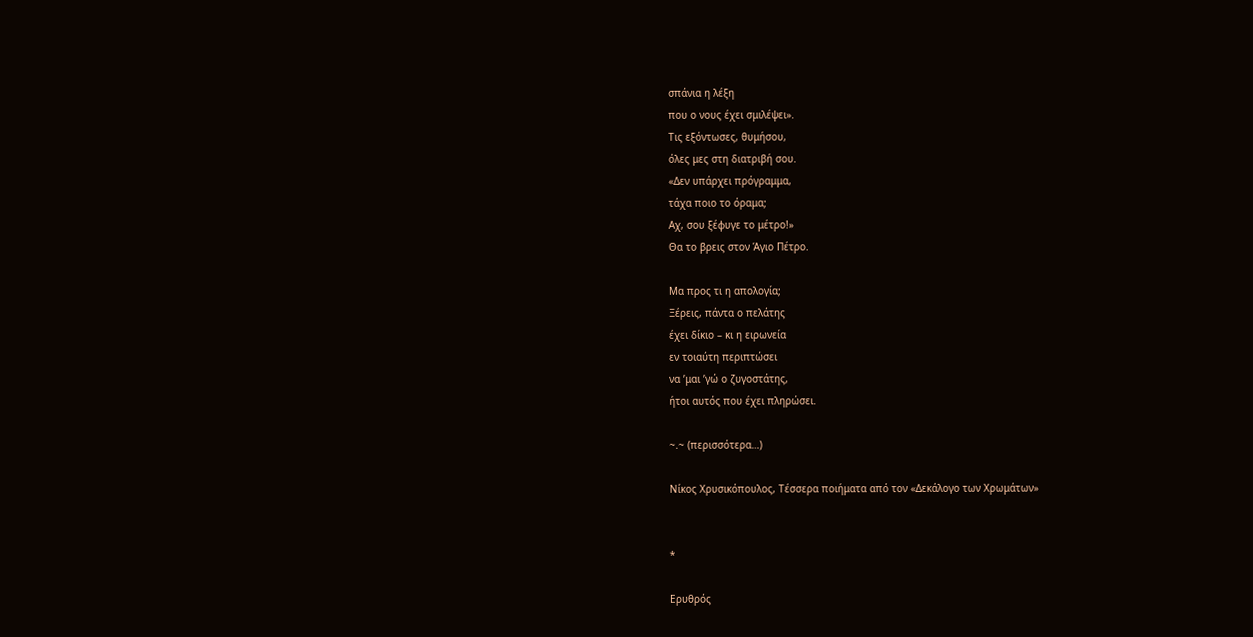σπάνια η λέξη
που ο νους έχει σμιλέψει».
Τις εξόντωσες, θυμήσου,
όλες μες στη διατριβή σου.
«Δεν υπάρχει πρόγραμμα,
τάχα ποιο το όραμα;
Αχ, σου ξέφυγε το μέτρο!»
Θα το βρεις στον Άγιο Πέτρο.

Μα προς τι η απολογία;
Ξέρεις, πάντα ο πελάτης
έχει δίκιο – κι η ειρωνεία
εν τοιαύτη περιπτώσει
να ’μαι ’γώ ο ζυγοστάτης,
ήτοι αυτός που έχει πληρώσει.

~.~ (περισσότερα…)

Νίκος Χρυσικόπουλος, Τέσσερα ποιήματα από τον «Δεκάλογο των Χρωμάτων»


*

Ερυθρός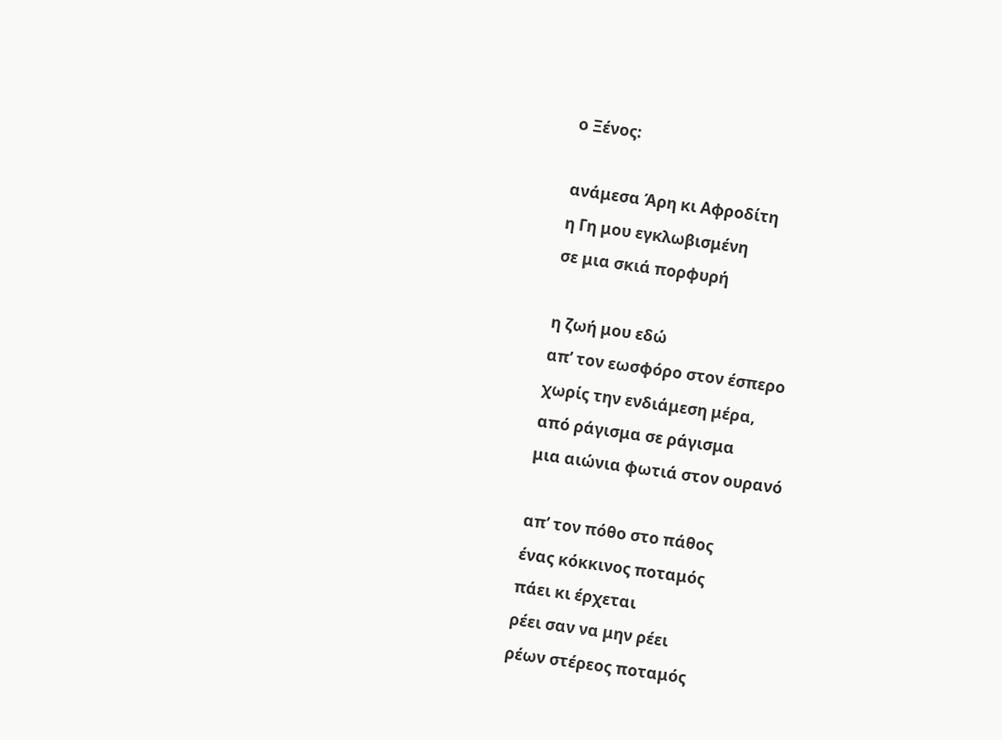ο Ξένος:

ανάμεσα Άρη κι Αφροδίτη
η Γη μου εγκλωβισμένη
σε μια σκιά πορφυρή

η ζωή μου εδώ
απ’ τον εωσφόρο στον έσπερο
χωρίς την ενδιάμεση μέρα,
από ράγισμα σε ράγισμα
μια αιώνια φωτιά στον ουρανό

απ’ τον πόθο στο πάθος
ένας κόκκινος ποταμός
πάει κι έρχεται
ρέει σαν να μην ρέει
ρέων στέρεος ποταμός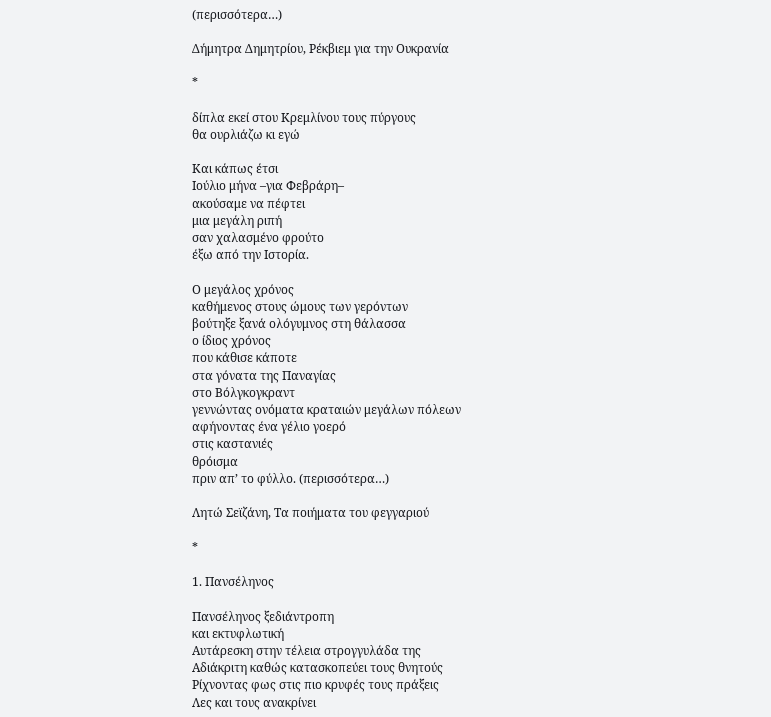(περισσότερα…)

Δήμητρα Δημητρίου, Ρέκβιεμ για την Ουκρανία

*

δίπλα εκεί στου Κρεμλίνου τους πύργους
θα ουρλιάζω κι εγώ

Και κάπως έτσι
Ιούλιο μήνα –για Φεβράρη–
ακούσαμε να πέφτει
μια μεγάλη ριπή
σαν χαλασμένο φρούτο
έξω από την Ιστορία.

Ο μεγάλος χρόνος
καθήμενος στους ώμους των γερόντων
βούτηξε ξανά ολόγυμνος στη θάλασσα
ο ίδιος χρόνος
που κάθισε κάποτε
στα γόνατα της Παναγίας
στο Βόλγκογκραντ
γεννώντας ονόματα κραταιών μεγάλων πόλεων
αφήνοντας ένα γέλιο γοερό
στις καστανιές
θρόισμα
πριν απ’ το φύλλο. (περισσότερα…)

Λητώ Σεϊζάνη, Τα ποιήματα του φεγγαριού

*

1. Πανσέληνος

Πανσέληνος ξεδιάντροπη
και εκτυφλωτική
Αυτάρεσκη στην τέλεια στρογγυλάδα της
Αδιάκριτη καθώς κατασκοπεύει τους θνητούς
Ρίχνοντας φως στις πιο κρυφές τους πράξεις
Λες και τους ανακρίνει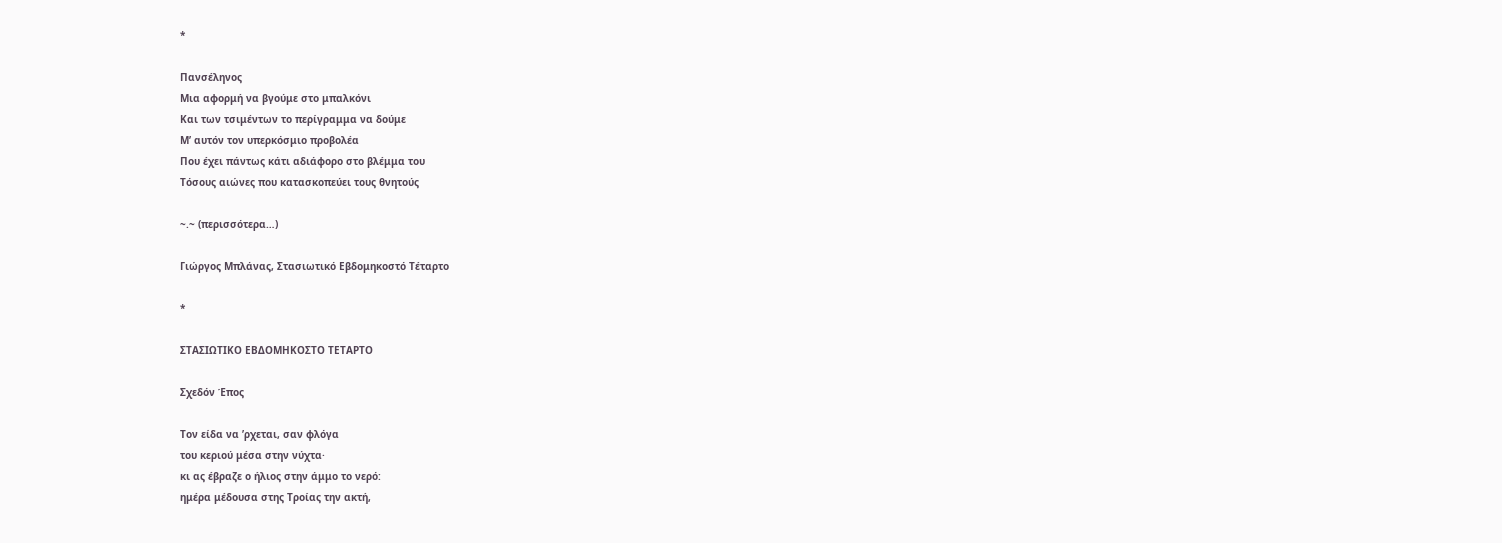*

Πανσέληνος
Μια αφορμή να βγούμε στο μπαλκόνι
Και των τσιμέντων το περίγραμμα να δούμε
Μ’ αυτόν τον υπερκόσμιο προβολέα
Που έχει πάντως κάτι αδιάφορο στο βλέμμα του
Τόσους αιώνες που κατασκοπεύει τους θνητούς

~.~ (περισσότερα…)

Γιώργος Μπλάνας, Στασιωτικό Εβδομηκοστό Τέταρτο

*

ΣΤΑΣΙΩΤΙΚΟ ΕΒΔΟΜΗΚΟΣΤΟ ΤΕΤΑΡΤΟ

Σχεδόν Έπος

Τον είδα να ’ρχεται, σαν φλόγα
του κεριού μέσα στην νύχτα·
κι ας έβραζε ο ήλιος στην άμμο το νερό:
ημέρα μέδουσα στης Τροίας την ακτή,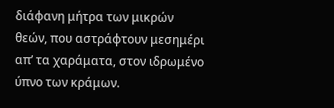διάφανη μήτρα των μικρών
θεών, που αστράφτουν μεσημέρι
απ’ τα χαράματα, στον ιδρωμένο
ύπνο των κράμων.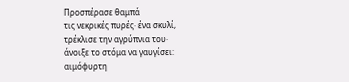Προσπέρασε θαμπά
τις νεκρικές πυρές· ένα σκυλί,
τρέκλισε την αγρύπνια του·
άνοιξε το στόμα να γαυγίσει:
αιμόφυρτη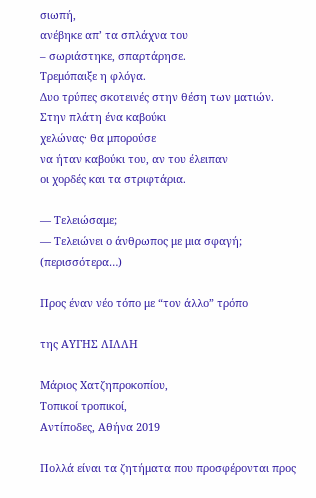σιωπή,
ανέβηκε απ’ τα σπλάχνα του
– σωριάστηκε, σπαρτάρησε.
Τρεμόπαιξε η φλόγα.
Δυο τρύπες σκοτεινές στην θέση των ματιών.
Στην πλάτη ένα καβούκι
χελώνας· θα μπορούσε
να ήταν καβούκι του, αν του έλειπαν
οι χορδές και τα στριφτάρια.

― Τελειώσαμε;
― Τελειώνει ο άνθρωπος με μια σφαγή; (περισσότερα…)

Προς έναν νέο τόπο με “τον άλλο” τρόπο

της ΑΥΓΗΣ ΛΙΛΛΗ

Μάριος Χατζηπροκοπίου,
Τοπικοί τροπικοί,
Αντίποδες, Αθήνα 2019

Πολλά είναι τα ζητήματα που προσφέρονται προς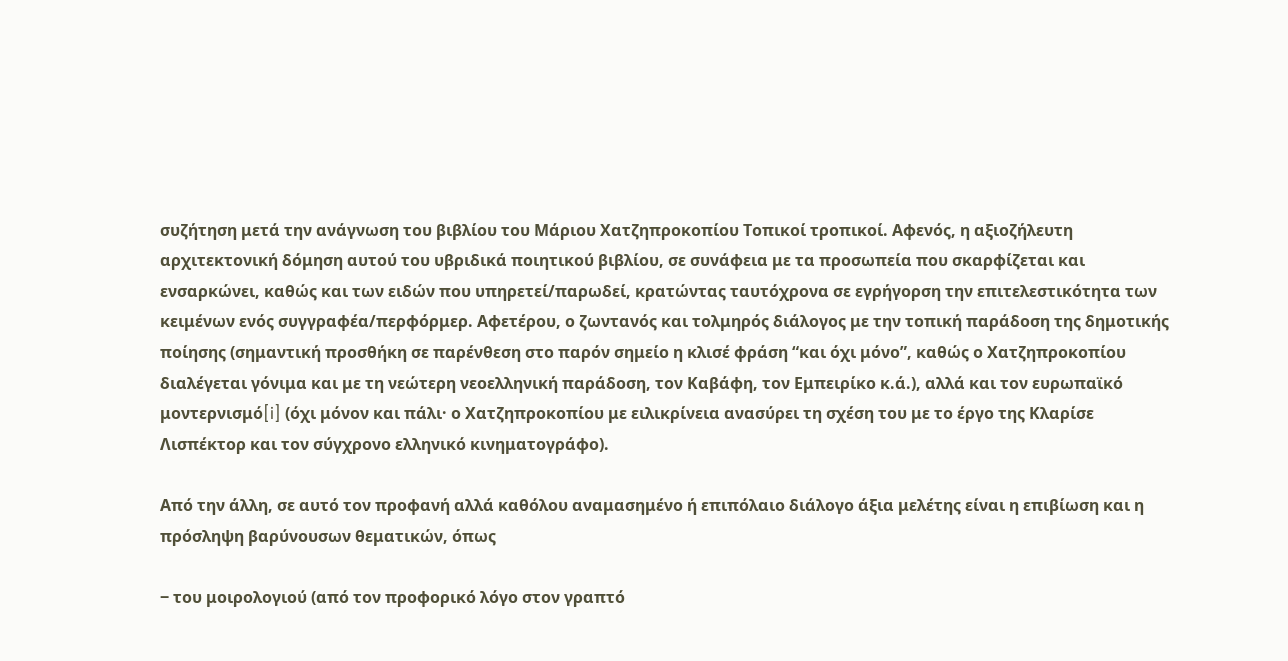συζήτηση μετά την ανάγνωση του βιβλίου του Μάριου Χατζηπροκοπίου Τοπικοί τροπικοί. Αφενός, η αξιοζήλευτη αρχιτεκτονική δόμηση αυτού του υβριδικά ποιητικού βιβλίου, σε συνάφεια με τα προσωπεία που σκαρφίζεται και ενσαρκώνει, καθώς και των ειδών που υπηρετεί/παρωδεί, κρατώντας ταυτόχρονα σε εγρήγορση την επιτελεστικότητα των κειμένων ενός συγγραφέα/περφόρμερ. Αφετέρου, ο ζωντανός και τολμηρός διάλογος με την τοπική παράδοση της δημοτικής ποίησης (σημαντική προσθήκη σε παρένθεση στο παρόν σημείο η κλισέ φράση “και όχι μόνο”, καθώς ο Χατζηπροκοπίου διαλέγεται γόνιμα και με τη νεώτερη νεοελληνική παράδοση, τον Καβάφη, τον Εμπειρίκο κ.ά.), αλλά και τον ευρωπαϊκό μοντερνισμό[i] (όχι μόνον και πάλι· ο Χατζηπροκοπίου με ειλικρίνεια ανασύρει τη σχέση του με το έργο της Κλαρίσε Λισπέκτορ και τον σύγχρονο ελληνικό κινηματογράφο).

Από την άλλη, σε αυτό τον προφανή αλλά καθόλου αναμασημένο ή επιπόλαιο διάλογο άξια μελέτης είναι η επιβίωση και η πρόσληψη βαρύνουσων θεματικών, όπως

‒ του μοιρολογιού (από τον προφορικό λόγο στον γραπτό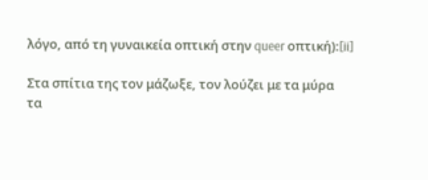λόγο, από τη γυναικεία οπτική στην queer οπτική):[ii]

Στα σπίτια της τον μάζωξε, τον λούζει με τα μύρα
τα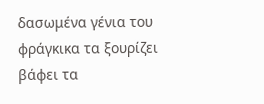δασωμένα γένια του φράγκικα τα ξουρίζει
βάφει τα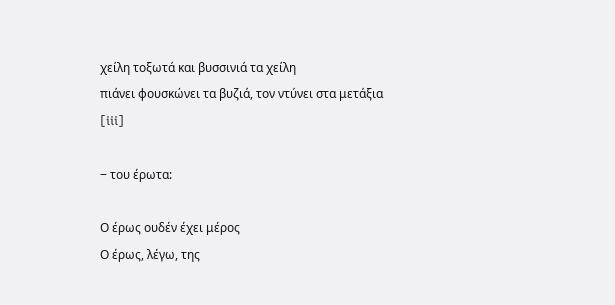χείλη τοξωτά και βυσσινιά τα χείλη
πιάνει φουσκώνει τα βυζιά, τον ντύνει στα μετάξια
[iii]

‒ του έρωτα:

Ο έρως ουδέν έχει μέρος
Ο έρως, λέγω, της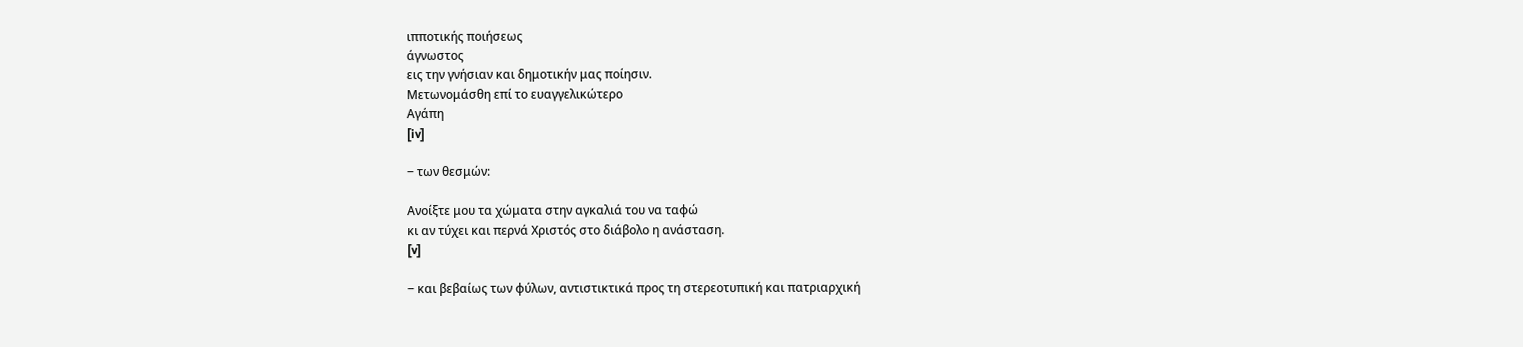ιπποτικής ποιήσεως
άγνωστος
εις την γνήσιαν και δημοτικήν μας ποίησιν.
Μετωνομάσθη επί το ευαγγελικώτερο
Αγάπη
[iv]

‒ των θεσμών:

Ανοίξτε μου τα χώματα στην αγκαλιά του να ταφώ
κι αν τύχει και περνά Χριστός στο διάβολο η ανάσταση.
[v]

‒ και βεβαίως των φύλων, αντιστικτικά προς τη στερεοτυπική και πατριαρχική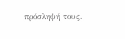πρόσληψή τους.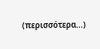(περισσότερα…)